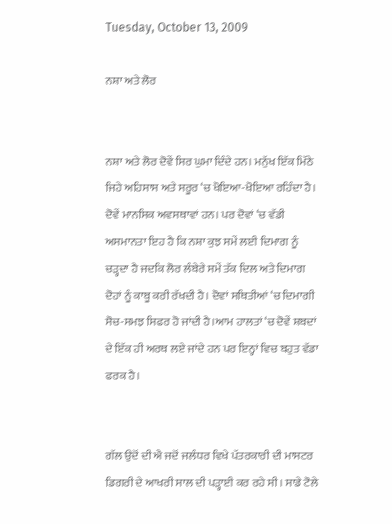Tuesday, October 13, 2009

ਨਸ਼ਾ ਅਤੇ ਲੋਰ


ਨਸ਼ਾ ਅਤੇ ਲੋਰ ਦੋਵੇਂ ਸਿਰ ਘੁਮਾ ਦਿੰਦੇ ਹਨ। ਮਨੁੱਖ ਇੱਕ ਮਿੱਠੇ ਜਿਹੇ ਅਹਿਸਾਸ ਅਤੇ ਸਰੂਰ ‘ਚ ਖੋਇਆ-ਖੋਇਆ ਰਹਿੰਦਾ ਹੈ। ਦੋਵੇਂ ਮਾਨਸਿਕ ਅਵਸਥਾਵਾਂ ਹਨ। ਪਰ ਦੋਵਾਂ ‘ਚ ਵੱਡੀ ਅਸਮਾਨਤਾ ਇਹ ਹੈ ਕਿ ਨਸ਼ਾ ਕੁਝ ਸਮੇਂ ਲਈ ਦਿਮਾਗ ਨੂੰ ਚੜ੍ਹਦਾ ਹੈ ਜਦਕਿ ਲੋਰ ਲੰਬੇਰੇ ਸਮੇਂ ਤੱਕ ਦਿਲ ਅਤੇ ਦਿਮਾਗ ਦੋਹਾਂ ਨੂੰ ਕਾਬੂ ਕਰੀ ਰੱਖਦੀ ਹੈ। ਦੋਵਾਂ ਸਥਿਤੀਆਂ ‘ਚ ਦਿਮਾਗੀ ਸੋਚ-ਸਮਝ ਸਿਫਰ ਹੋ ਜਾਂਦੀ ਹੈ।ਆਮ ਹਾਲਤਾਂ ‘ਚ ਦੋਵੇਂ ਸ਼ਬਦਾਂ ਦੇ ਇੱਕ ਹੀ ਅਰਥ ਲਏ ਜਾਂਦੇ ਹਨ ਪਰ ਇਨ੍ਹਾਂ ਵਿਚ ਬਹੁਤ ਵੱਡਾ ਫਰਕ ਹੈ।


ਗੱਲ ਉਦੋਂ ਦੀ ਐ ਜਦੋਂ ਜਲੰਧਰ ਵਿਖੇ ਪੱਤਰਕਾਰੀ ਦੀ ਮਾਸਟਰ ਡਿਗਰੀ ਦੇ ਆਖਰੀ ਸਾਲ ਦੀ ਪੜ੍ਹਾਈ ਕਰ ਰਹੇ ਸੀ। ਸਾਡੇ ਟੋਲੇ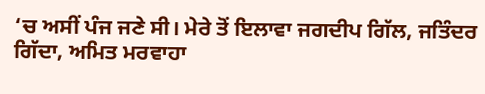‘ਚ ਅਸੀਂ ਪੰਜ ਜਣੇ ਸੀ। ਮੇਰੇ ਤੋਂ ਇਲਾਵਾ ਜਗਦੀਪ ਗਿੱਲ, ਜਤਿੰਦਰ ਗਿੱਦਾ, ਅਮਿਤ ਮਰਵਾਹਾ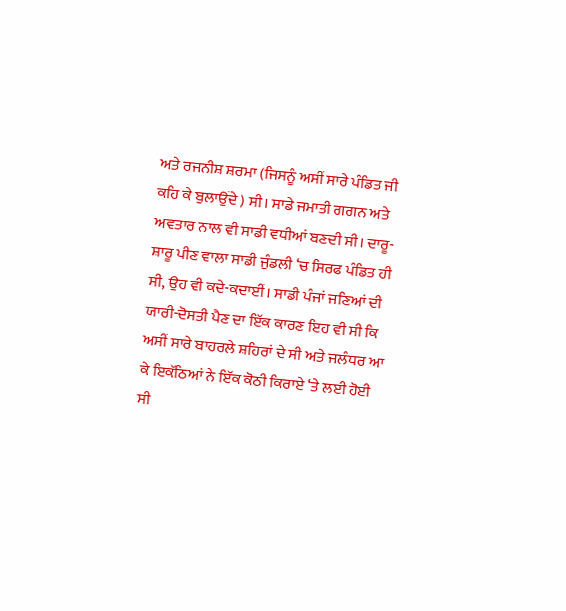ਅਤੇ ਰਜਨੀਸ਼ ਸ਼ਰਮਾ (ਜਿਸਨੂੰ ਅਸੀਂ ਸਾਰੇ ਪੰਡਿਤ ਜੀ ਕਹਿ ਕੇ ਬੁਲਾਉਂਦੇ ) ਸੀ। ਸਾਡੇ ਜਮਾਤੀ ਗਗਨ ਅਤੇ ਅਵਤਾਰ ਨਾਲ ਵੀ ਸਾਡੀ ਵਧੀਆਂ ਬਣਦੀ ਸੀ। ਦਾਰੂ-ਸ਼ਾਰੂ ਪੀਣ ਵਾਲਾ ਸਾਡੀ ਜੁੰਡਲੀ ‘ਚ ਸਿਰਫ ਪੰਡਿਤ ਹੀ ਸੀ, ਉਹ ਵੀ ਕਦੇ-ਕਦਾਈਂ। ਸਾਡੀ ਪੰਜਾਂ ਜਣਿਆਂ ਦੀ ਯਾਰੀ-ਦੋਸਤੀ ਪੈਣ ਦਾ ਇੱਕ ਕਾਰਣ ਇਹ ਵੀ ਸੀ ਕਿ ਅਸੀਂ ਸਾਰੇ ਬਾਹਰਲੇ ਸ਼ਹਿਰਾਂ ਦੇ ਸੀ ਅਤੇ ਜਲੰਧਰ ਆ ਕੇ ਇਕੱਠਿਆਂ ਨੇ ਇੱਕ ਕੋਠੀ ਕਿਰਾਏ ‘ਤੇ ਲਈ ਹੋਈ ਸੀ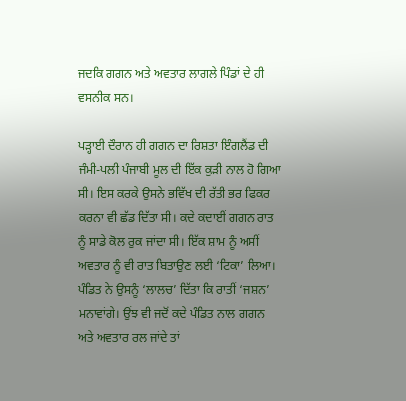ਜਦਕਿ ਗਗਨ ਅਤੇ ਅਵਤਾਰ ਲਾਗਲੇ ਪਿੰਡਾਂ ਦੇ ਹੀ ਵਸਨੀਕ ਸਨ।

ਪੜ੍ਹਾਈ ਦੌਰਾਨ ਹੀ ਗਗਨ ਦਾ ਰਿਸ਼ਤਾ ਇੰਗਲੈਂਡ ਦੀ ਜੰਮੀ-ਪਲੀ ਪੰਜਾਬੀ ਮੂਲ ਦੀ ਇੱਕ ਕੁੜੀ ਨਾਲ ਹੋ ਗਿਆ ਸੀ। ਇਸ ਕਰਕੇ ਉਸਨੇ ਭਵਿੱਖ ਦੀ ਰੱਤੀ ਭਰ ਫਿਕਰ ਕਰਨਾ ਵੀ ਛੱਡ ਦਿੱਤਾ ਸੀ। ਕਦੇ ਕਦਾਈਂ ਗਗਨ ਰਾਤ ਨੂੰ ਸਾਡੇ ਕੋਲ ਰੁਕ ਜਾਂਦਾ ਸੀ। ਇੱਕ ਸ਼ਾਮ ਨੂੰ ਅਸੀਂ ਅਵਤਾਰ ਨੂੰ ਵੀ ਰਾਤ ਬਿਤਾਉਣ ਲਈ ‘ਟਿਕਾ’ ਲਿਆ। ਪੰਡਿਤ ਨੇ ਉਸਨੂੰ ‘ਲਾਲਚ’ ਦਿੱਤਾ ਕਿ ਰਾਤੀਂ ‘ਜਸ਼ਨ’ ਮਨਾਵਾਂਗੇ। ਉਂਝ ਵੀ ਜਦੋਂ ਕਦੇ ਪੰਡਿਤ ਨਾਲ ਗਗਨ ਅਤੇ ਅਵਤਾਰ ਰਲ ਜਾਂਦੇ ਤਾਂ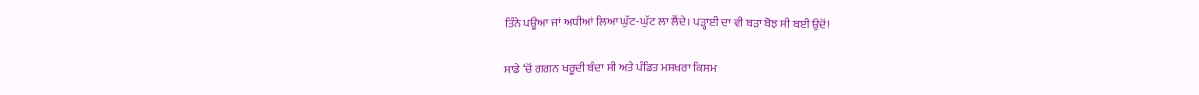ਤਿੰਨੇ ਪਊਆ ਜਾਂ ਅਧੀਆਂ ਲਿਆ ਘੁੱਟ-ਘੁੱਟ ਲਾ ਲੈਂਦੇ। ਪੜ੍ਹਾਈ ਦਾ ਵੀ ਬੜਾ ਬੋਝ ਸੀ ਬਈ ਉਦੋਂ!

ਸਾਡੇ ‘ਚੋਂ ਗਗਨ ਖਰੂਦੀ ਬੰਦਾ ਸੀ ਅਤੇ ਪੰਡਿਤ ਮਸਖਰਾ ਕਿਸਮ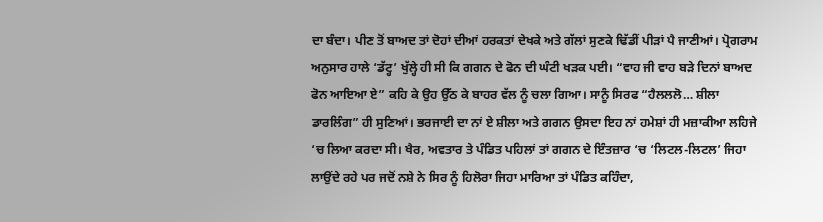ਦਾ ਬੰਦਾ। ਪੀਣ ਤੋਂ ਬਾਅਦ ਤਾਂ ਦੋਹਾਂ ਦੀਆਂ ਹਰਕਤਾਂ ਦੇਖਕੇ ਅਤੇ ਗੱਲਾਂ ਸੁਣਕੇ ਢਿੱਡੀਂ ਪੀੜਾਂ ਪੈ ਜਾਣੀਆਂ। ਪ੍ਰੋਗਰਾਮ ਅਨੁਸਾਰ ਹਾਲੇ ‘ਡੱਟ੍ਹ’ ਖੁੱਲ੍ਹੇ ਹੀ ਸੀ ਕਿ ਗਗਨ ਦੇ ਫੋਨ ਦੀ ਘੰਟੀ ਖੜਕ ਪਈ। “ਵਾਹ ਜੀ ਵਾਹ ਬੜੇ ਦਿਨਾਂ ਬਾਅਦ ਫੋਨ ਆਇਆ ਏ” ਕਹਿ ਕੇ ਉਹ ਉੱਠ ਕੇ ਬਾਹਰ ਵੱਲ ਨੂੰ ਚਲਾ ਗਿਆ। ਸਾਨੂੰ ਸਿਰਫ “ਹੈਲਲਲੋ… ਸ਼ੀਲਾ ਡਾਰਲਿੰਗ” ਹੀ ਸੁਣਿਆਂ। ਭਰਜਾਈ ਦਾ ਨਾਂ ਏ ਸ਼ੀਲਾ ਅਤੇ ਗਗਨ ਉਸਦਾ ਇਹ ਨਾਂ ਹਮੇਸ਼ਾਂ ਹੀ ਮਜ਼ਾਕੀਆ ਲਹਿਜੇ ‘ਚ ਲਿਆ ਕਰਦਾ ਸੀ। ਖੈਰ, ਅਵਤਾਰ ਤੇ ਪੰਡਿਤ ਪਹਿਲਾਂ ਤਾਂ ਗਗਨ ਦੇ ਇੰਤਜ਼ਾਰ ‘ਚ ‘ਲਿਟਲ-ਲਿਟਲ’ ਜਿਹਾ ਲਾਉਂਦੇ ਰਹੇ ਪਰ ਜਦੋਂ ਨਸ਼ੇ ਨੇ ਸਿਰ ਨੂੰ ਹਿਲੋਰਾ ਜਿਹਾ ਮਾਰਿਆ ਤਾਂ ਪੰਡਿਤ ਕਹਿੰਦਾ,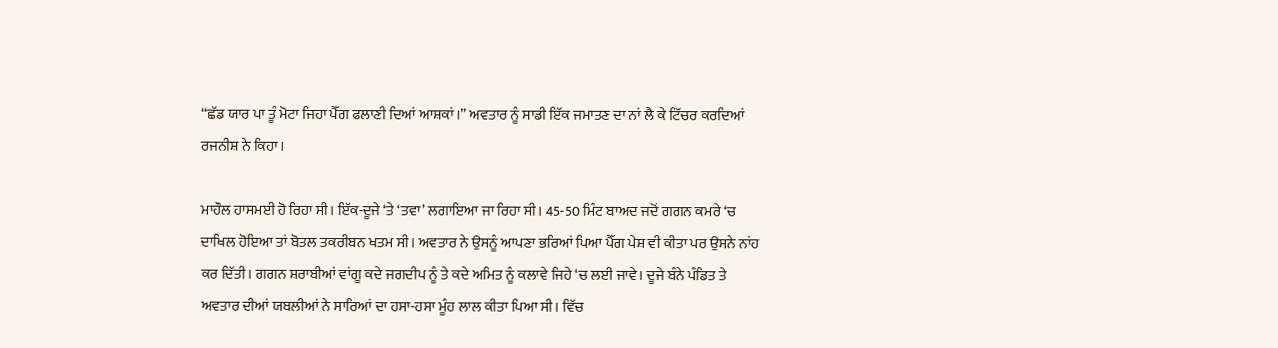“ਛੱਡ ਯਾਰ ਪਾ ਤੂੰ ਮੋਟਾ ਜਿਹਾ ਪੈੱਗ ਫਲਾਣੀ ਦਿਆਂ ਆਸ਼ਕਾਂ।” ਅਵਤਾਰ ਨੂੰ ਸਾਡੀ ਇੱਕ ਜਮਾਤਣ ਦਾ ਨਾਂ ਲੈ ਕੇ ਟਿੱਚਰ ਕਰਦਿਆਂ ਰਜਨੀਸ਼ ਨੇ ਕਿਹਾ।

ਮਾਹੌਲ ਹਾਸਮਈ ਹੋ ਰਿਹਾ ਸੀ। ਇੱਕ-ਦੂਜੇ ‘ਤੇ ‘ਤਵਾ’ ਲਗਾਇਆ ਜਾ ਰਿਹਾ ਸੀ। 45-50 ਮਿੰਟ ਬਾਅਦ ਜਦੋਂ ਗਗਨ ਕਮਰੇ ‘ਚ ਦਾਖਿਲ ਹੋਇਆ ਤਾਂ ਬੋਤਲ ਤਕਰੀਬਨ ਖਤਮ ਸੀ। ਅਵਤਾਰ ਨੇ ਉਸਨੂੰ ਆਪਣਾ ਭਰਿਆਂ ਪਿਆ ਪੈੱਗ ਪੇਸ਼ ਵੀ ਕੀਤਾ ਪਰ ਉਸਨੇ ਨਾਂਹ ਕਰ ਦਿੱਤੀ। ਗਗਨ ਸ਼ਰਾਬੀਆਂ ਵਾਂਗੂ ਕਦੇ ਜਗਦੀਪ ਨੂੰ ਤੇ ਕਦੇ ਅਮਿਤ ਨੂੰ ਕਲਾਵੇ ਜਿਹੇ ‘ਚ ਲਈ ਜਾਵੇ। ਦੂਜੇ ਬੰਨੇ ਪੰਡਿਤ ਤੇ ਅਵਤਾਰ ਦੀਆਂ ਯਬਲੀਆਂ ਨੇ ਸਾਰਿਆਂ ਦਾ ਹਸਾ-ਹਸਾ ਮੂੰਹ ਲਾਲ ਕੀਤਾ ਪਿਆ ਸੀ। ਵਿੱਚ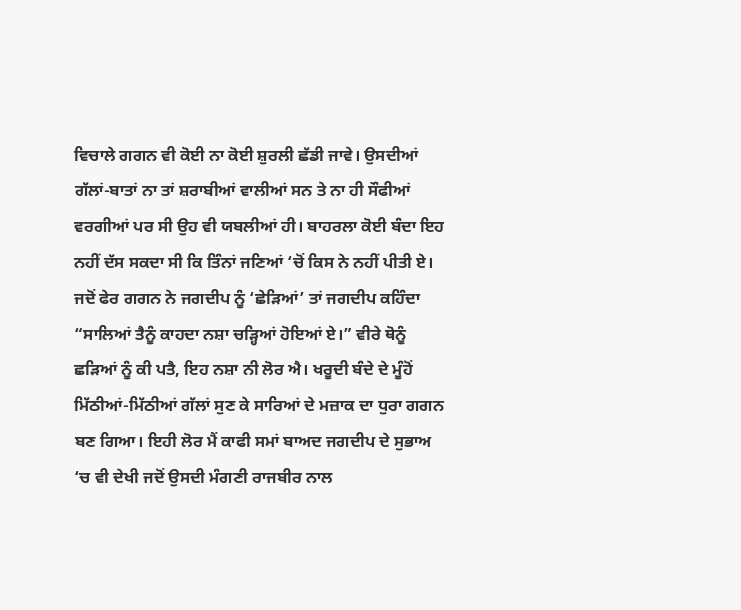ਵਿਚਾਲੇ ਗਗਨ ਵੀ ਕੋਈ ਨਾ ਕੋਈ ਸ਼ੁਰਲੀ ਛੱਡੀ ਜਾਵੇ। ਉਸਦੀਆਂ ਗੱਲਾਂ-ਬਾਤਾਂ ਨਾ ਤਾਂ ਸ਼ਰਾਬੀਆਂ ਵਾਲੀਆਂ ਸਨ ਤੇ ਨਾ ਹੀ ਸੌਫੀਆਂ ਵਰਗੀਆਂ ਪਰ ਸੀ ਉਹ ਵੀ ਯਬਲੀਆਂ ਹੀ। ਬਾਹਰਲਾ ਕੋਈ ਬੰਦਾ ਇਹ ਨਹੀਂ ਦੱਸ ਸਕਦਾ ਸੀ ਕਿ ਤਿੰਨਾਂ ਜਣਿਆਂ ‘ਚੋਂ ਕਿਸ ਨੇ ਨਹੀਂ ਪੀਤੀ ਏ।
ਜਦੋਂ ਫੇਰ ਗਗਨ ਨੇ ਜਗਦੀਪ ਨੂੰ ‘ਛੇੜਿਆਂ’ ਤਾਂ ਜਗਦੀਪ ਕਹਿੰਦਾ “ਸਾਲਿਆਂ ਤੈਨੂੰ ਕਾਹਦਾ ਨਸ਼ਾ ਚੜ੍ਹਿਆਂ ਹੋਇਆਂ ਏ।” ਵੀਰੇ ਥੋਨੂੰ ਛੜਿਆਂ ਨੂੰ ਕੀ ਪਤੈ, ਇਹ ਨਸ਼ਾ ਨੀ ਲੋਰ ਐ। ਖਰੂਦੀ ਬੰਦੇ ਦੇ ਮੂੰਹੋਂ ਮਿੱਠੀਆਂ-ਮਿੱਠੀਆਂ ਗੱਲਾਂ ਸੁਣ ਕੇ ਸਾਰਿਆਂ ਦੇ ਮਜ਼ਾਕ ਦਾ ਧੁਰਾ ਗਗਨ ਬਣ ਗਿਆ। ਇਹੀ ਲੋਰ ਮੈਂ ਕਾਫੀ ਸਮਾਂ ਬਾਅਦ ਜਗਦੀਪ ਦੇ ਸੁਭਾਅ ‘ਚ ਵੀ ਦੇਖੀ ਜਦੋਂ ਉਸਦੀ ਮੰਗਣੀ ਰਾਜਬੀਰ ਨਾਲ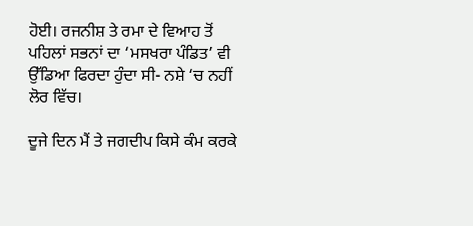ਹੋਈ। ਰਜਨੀਸ਼ ਤੇ ਰਮਾ ਦੇ ਵਿਆਹ ਤੋਂ ਪਹਿਲਾਂ ਸਭਨਾਂ ਦਾ ‘ਮਸਖਰਾ ਪੰਡਿਤ’ ਵੀ ਉੱਡਿਆ ਫਿਰਦਾ ਹੁੰਦਾ ਸੀ- ਨਸ਼ੇ ‘ਚ ਨਹੀਂ ਲੋਰ ਵਿੱਚ।

ਦੂਜੇ ਦਿਨ ਮੈਂ ਤੇ ਜਗਦੀਪ ਕਿਸੇ ਕੰਮ ਕਰਕੇ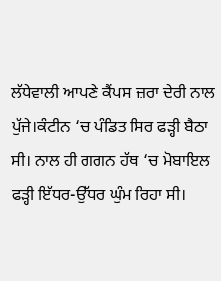ਲੱਧੇਵਾਲੀ ਆਪਣੇ ਕੈਂਪਸ ਜ਼ਰਾ ਦੇਰੀ ਨਾਲ ਪੁੱਜੇ।ਕੰਟੀਨ ‘ਚ ਪੰਡਿਤ ਸਿਰ ਫੜ੍ਹੀ ਬੈਠਾ ਸੀ। ਨਾਲ ਹੀ ਗਗਨ ਹੱਥ ‘ਚ ਮੋਬਾਇਲ ਫੜ੍ਹੀ ਇੱਧਰ-ਉੱਧਰ ਘੁੰਮ ਰਿਹਾ ਸੀ।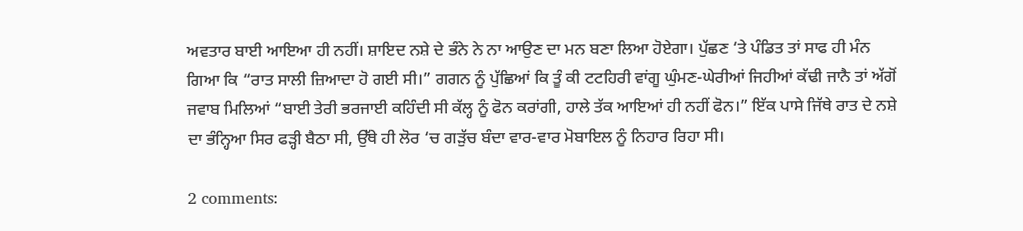ਅਵਤਾਰ ਬਾਈ ਆਇਆ ਹੀ ਨਹੀਂ। ਸ਼ਾਇਦ ਨਸ਼ੇ ਦੇ ਭੰਨੇ ਨੇ ਨਾ ਆਉਣ ਦਾ ਮਨ ਬਣਾ ਲਿਆ ਹੋਏਗਾ। ਪੁੱਛਣ ‘ਤੇ ਪੰਡਿਤ ਤਾਂ ਸਾਫ ਹੀ ਮੰਨ ਗਿਆ ਕਿ “ਰਾਤ ਸਾਲੀ ਜ਼ਿਆਦਾ ਹੋ ਗਈ ਸੀ।” ਗਗਨ ਨੂੰ ਪੁੱਛਿਆਂ ਕਿ ਤੂੰ ਕੀ ਟਟਹਿਰੀ ਵਾਂਗੂ ਘੁੰਮਣ-ਘੇਰੀਆਂ ਜਿਹੀਆਂ ਕੱਢੀ ਜਾਨੈ ਤਾਂ ਅੱਗੋਂ ਜਵਾਬ ਮਿਲਿਆਂ “ਬਾਈ ਤੇਰੀ ਭਰਜਾਈ ਕਹਿੰਦੀ ਸੀ ਕੱਲ੍ਹ ਨੂੰ ਫੋਨ ਕਰਾਂਗੀ, ਹਾਲੇ ਤੱਕ ਆਇਆਂ ਹੀ ਨਹੀਂ ਫੋਨ।” ਇੱਕ ਪਾਸੇ ਜਿੱਥੇ ਰਾਤ ਦੇ ਨਸ਼ੇ ਦਾ ਭੰਨ੍ਹਿਆ ਸਿਰ ਫੜ੍ਹੀ ਬੈਠਾ ਸੀ, ਉੱਥੇ ਹੀ ਲੋਰ ‘ਚ ਗੜੁੱਚ ਬੰਦਾ ਵਾਰ-ਵਾਰ ਮੋਬਾਇਲ ਨੂੰ ਨਿਹਾਰ ਰਿਹਾ ਸੀ।

2 comments: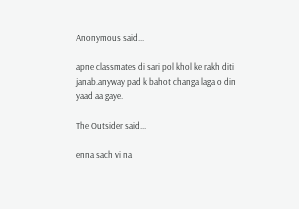Anonymous said...

apne classmates di sari pol khol ke rakh diti janab.anyway pad k bahot changa laga o din yaad aa gaye.

The Outsider said...

enna sach vi na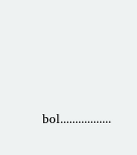bol.................